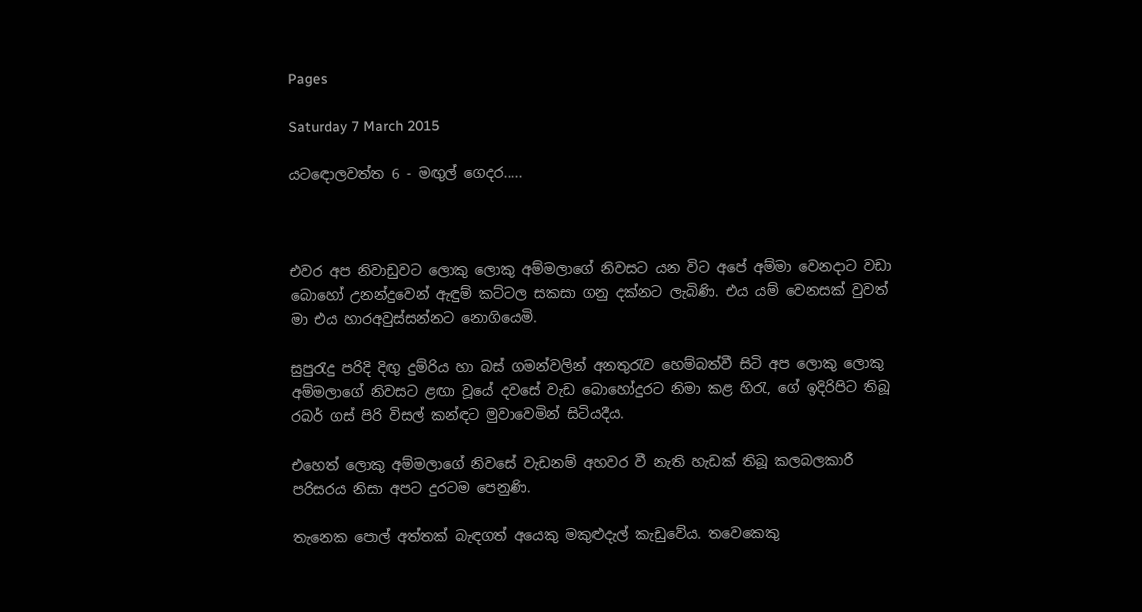Pages

Saturday 7 March 2015

යටඳොලවත්ත 6 - මඟුල් ගෙදර.....



එවර අප නිවාඩුවට ලොකු ලොකු අම්මලාගේ නිවසට යන විට අපේ අම්මා වෙනදාට වඩා බොහෝ උනන්දුවෙන් ඇඳුම් කට්ටල සකසා ගනු දක්නට ලැබිණි. එය යම් වෙනසක් වුවත් මා එය හාරඅවුස්සන්නට නොගියෙමි.

සුපුරැදු පරිදි දිඟු දුම්රිය හා බස් ගමන්වලින් අනතුරැව හෙම්බත්වී සිටි අප ලොකු ලොකු අම්මලාගේ නිවසට ළඟා වූයේ දවසේ වැඩ බොහෝදුරට නිමා කළ හිරැ, ගේ ඉදිරිපිට තිබූ රබර් ගස් පිරි විසල් කන්ඳට මුවාවෙමින් සිටියදීය.

එහෙත් ලොකු අම්මලාගේ නිවසේ වැඩනම් අහවර වී නැති හැඩක් තිබූ කලබලකාරී පරිසරය නිසා අපට දුරටම පෙනුණි.

තැනෙක පොල් අත්තක් බැඳගත් අයෙකු මකුළුදැල් කැඩුවේය. තවෙකෙකු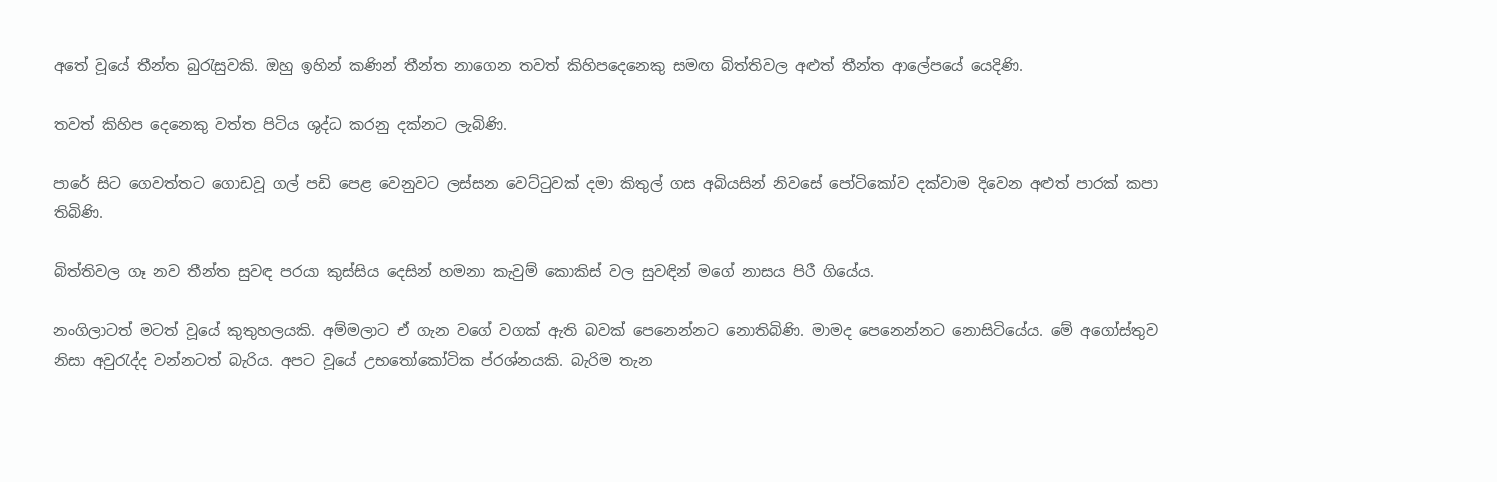අතේ වූයේ තීන්ත බුරැසුවකි. ඔහු ඉහින් කණින් තීන්ත නාගෙන තවත් කිහිපදෙනෙකු සමඟ බිත්තිවල අළුත් තීන්ත ආලේපයේ යෙදිණි.

තවත් කිහිප දෙනෙකු වත්ත පිටිය ශුද්ධ කරනු දක්නට ලැබිණි.

පාරේ සිට ගෙවත්තට ගොඩවූ ගල් පඩි පෙළ වෙනුවට ලස්සන වෙට්ටුවක් දමා කිතුල් ගස අබියසින් නිවසේ පෝටිකෝව දක්වාම දිවෙන අළුත් පාරක් කපා තිබිණි.

බිත්තිවල ගෑ නව තීන්ත සුවඳ පරයා කුස්සිය දෙසින් හමනා කැවුම් කොකිස් වල සුවඳින් මගේ නාසය පිරී ගියේය.

නංගිලාටත් මටත් වූයේ කුතුහලයකි. අම්මලාට ඒ ගැන වගේ වගක් ඇති බවක් පෙනෙන්නට නොතිබිණි. මාමද පෙනෙන්නට නොසිටියේය. මේ අගෝස්තුව නිසා අවුරැද්ද වන්නටත් බැරිය. අපට වූයේ උභතෝකෝටික ප්රශ්නයකි. බැරිම තැන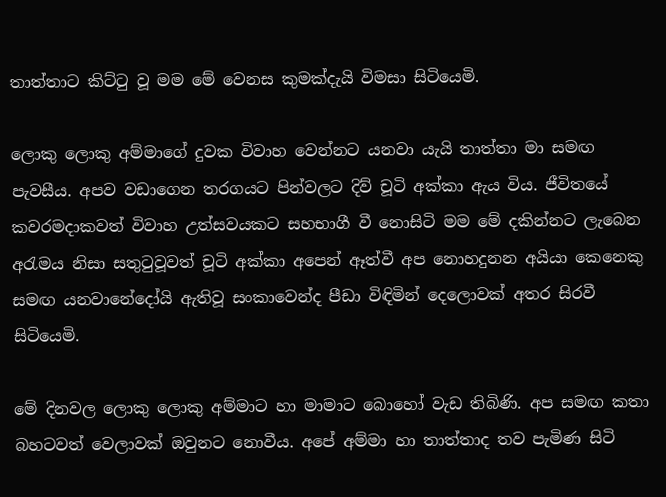තාත්තාට කිට්ටු වූ මම මේ වෙනස කුමක්දැයි විමසා සිටියෙමි.

ලොකු ලොකු අම්මාගේ දුවක විවාහ වෙන්නට යනවා යැයි තාත්තා මා සමඟ පැවසීය. අපව වඩාගෙන තරගයට පින්වලට දිව් චූටි අක්කා ඇය විය. ජීවිතයේ කවරමදාකවත් විවාහ උත්සවයකට සහභාගී වී නොසිටි මම මේ දකින්නට ලැබෙන අරැමය නිසා සතුටුවූවත් චූටි අක්කා අපෙන් ඈත්වී අප නොහදුනන අයියා කෙනෙකු සමඟ යනවානේදෝයි ඇතිවූ සංකාවෙන්ද පීඩා විඳිමින් දෙලොවක් අතර සිරවී සිටියෙමි.

මේ දිනවල ලොකු ලොකු අම්මාට හා මාමාට බොහෝ වැඩ තිබිණි. අප සමඟ කතා බහටවත් වෙලාවක් ඔවුනට නොවීය. අපේ අම්මා හා තාත්තාද තව පැමිණ සිටි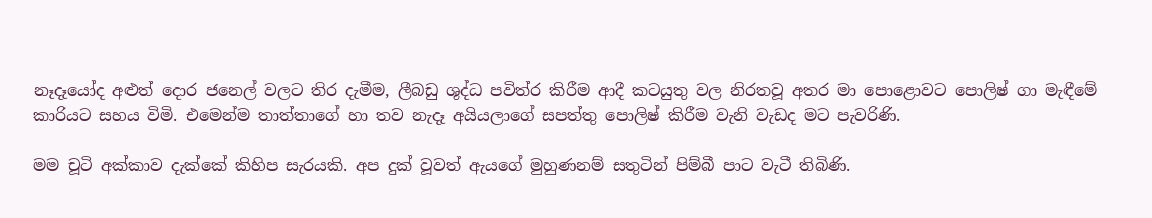නෑදෑයෝද අළුත් දොර ජනෙල් වලට තිර දැමීම, ලීබඩු ශුද්ධ පවිත්ර කිරීම ආදී කටයුතු වල නිරතවූ අතර මා පොළොවට පොලිෂ් ගා මැඳීමේ කාරියට සහය විමි. එමෙන්ම තාත්තාගේ හා තව නැදෑ අයියලාගේ සපත්තු පොලිෂ් කිරීම වැනි වැඩද මට පැවරිණි.

මම චූටි අක්කාව දැක්කේ කිහිප සැරයකි. අප දුක් වූවත් ඇයගේ මුහුණනම් සතුටින් පිම්බී පාට වැටී තිබිණි.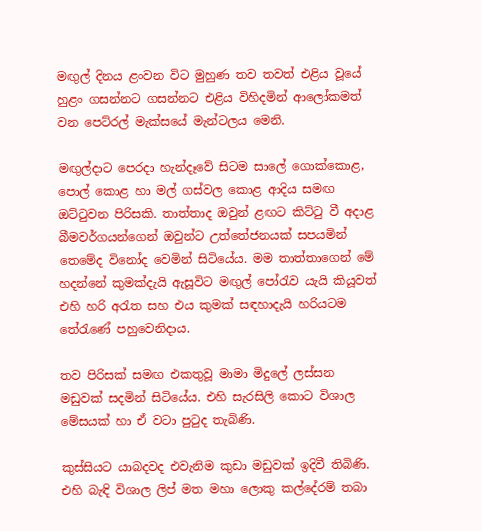මඟුල් දිනය ළංවන විට මුහුණ තව තවත් එළිය වූයේ හුළං ගසන්නට ගසන්නට එළිය විහිදමින් ආලෝකමත් වන පෙට්රල් මැක්සයේ මැන්ටලය මෙනි.

මඟුල්දාට පෙරදා හැන්දෑවේ සිටම සාලේ ගොක්කොළ, පොල් කොළ හා මල් ගස්වල කොළ ආදිය සමඟ ඔට්ටුවන පිරිසකි. තාත්තාද ඔවුන් ළඟට කිට්ටු වී අදාළ බීමවර්ගයන්ගෙන් ඔවුන්ට උත්තේජනයක් සපයමින් තෙමේද විනෝද වෙමින් සිටියේය. මම තාත්තාගෙන් මේ හදන්නේ කුමක්දැයි ඇසූවිට මඟුල් පෝරැව යැයි කියූවත් එහි හරි අරැත සහ එය කුමක් සඳහාදැයි හරියටම තේරැණේ පහුවෙනිදාය.

තව පිරිසක් සමඟ එකතුවූ මාමා මිදුලේ ලස්සන මඩුවක් සදමින් සිටියේය. එහි සැරසිලි කොට විශාල මේසයක් හා ඒ වටා පුටුද තැබිණි.

කුස්සියට යාබදවද එවැනිම කුඩා මඩුවක් ඉදිවී තිබිණි. එහි බැඳි විශාල ලිප් මත මහා ලොකු කල්දේරම් තබා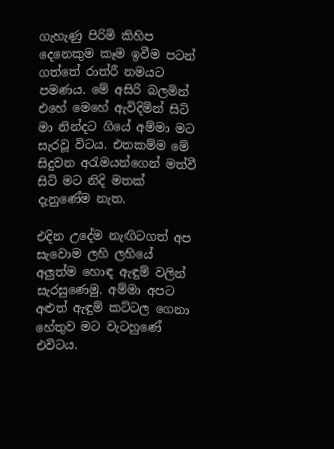ගැහැණු පිරිමි කිහිප දෙනෙකුම කෑම ඉවීම පටන් ගත්තේ රාත්රී නමයට පමණය. මේ අසිරි බලමින් එහේ මෙහේ ඇවිදිමින් සිටි මා නින්දට ගියේ අම්මා මට සැරවූ විටය. එතකම්ම මේ සිදුවන අරැමයන්ගෙන් මත්වී සිටි මට නිදි මතක් දැනුණේම නැත.

එදින උදේම නැඟිටගත් අප සැවොම ලහි ලහියේ අලුත්ම හොඳ ඇඳුම් වලින් සැරසුණෙමු. අම්මා අපට අළුත් ඇඳුම් කට්ටල ගෙනා හේතුව මට වැටහුණේ එවිටය.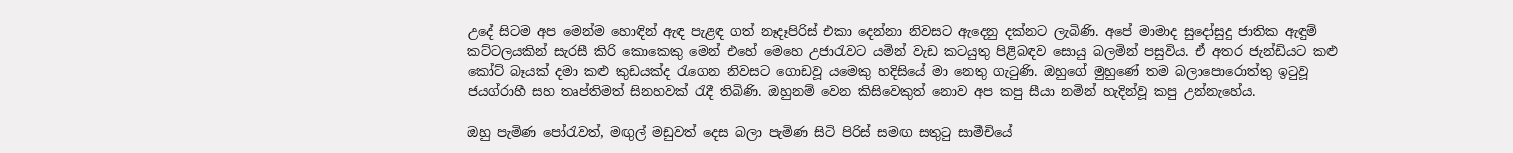උදේ සිටම අප මෙන්ම හොඳින් ඇඳ පැළඳ ගත් නෑදෑපිරිස් එකා දෙන්නා නිවසට ඇදෙනු දක්නට ලැබිණි. අපේ මාමාද සුදෝසුදු ජාතික ඇඳුම් කට්ටලයකින් සැරසී කිරි කොකෙකු මෙන් එහේ මෙහෙ උජාරැවට යමින් වැඩ කටයුතු පිළිබඳව සොයු බලමින් පසුවිය. ඒ අතර ජැන්ඩියට කළු කෝට් බෑයක් දමා කළු කුඩයක්ද රැගෙන නිවසට ගොඩවූ යමෙකු හදිසියේ මා නෙතු ගැටුණි. ඔහුගේ මුහුණේ තම බලාපොරොත්තු ඉටුවූ ජයග්රාහී සහ තෘප්තිමත් සිනහවක් රැදී තිබිණි. ඔහුනම් වෙන කිසිවෙකුත් නොව අප කපු සීයා නමින් හැදින්වූ කපු උන්නැහේය.

ඔහු පැමිණ පෝරැවත්, මඟුල් මඩුවත් දෙස බලා පැමිණ සිටි පිරිස් සමඟ සතුටු සාමීචියේ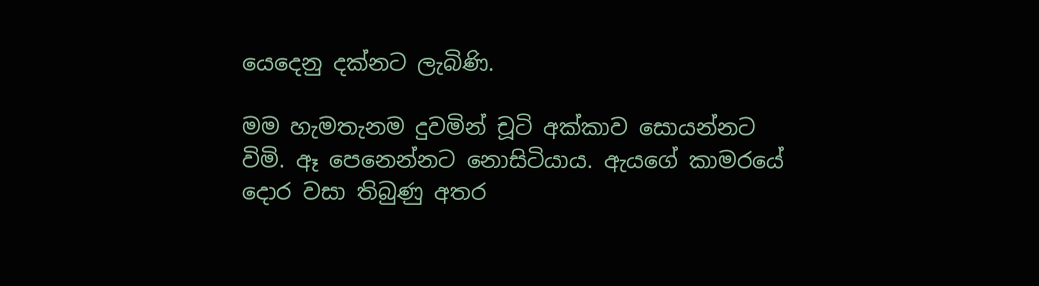යෙදෙනු දක්නට ලැබිණි.

මම හැමතැනම දුවමින් චූටි අක්කාව සොයන්නට විමි. ඈ පෙනෙන්නට නොසිටියාය. ඇයගේ කාමරයේ දොර වසා තිබුණු අතර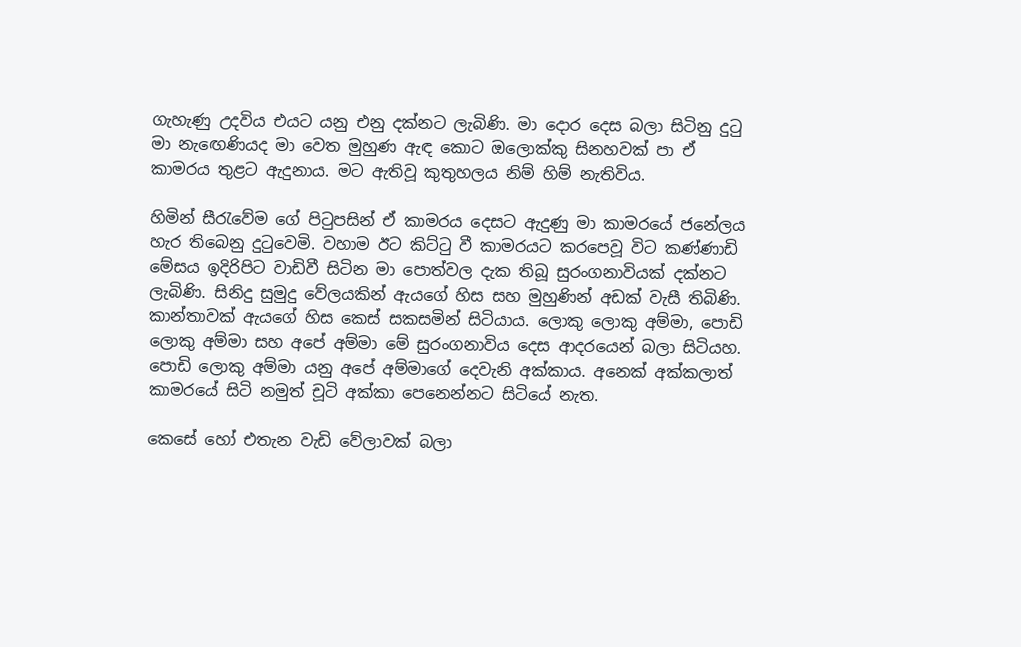ගැහැණු උදවිය එයට යනු එනු දක්නට ලැබිණි. මා දොර දෙස බලා සිටිනු දුටු මා නැඟෙණියද මා වෙත මුහුණ ඇඳ කොට ඔලොක්කු සිනහවක් පා ඒ කාමරය තුළට ඇදුනාය. මට ඇතිවූ කුතුහලය නිම් හිම් නැතිවිය.

හිමින් සීරැවේම ගේ පිටුපසින් ඒ කාමරය දෙසට ඇදුණු මා කාමරයේ ජනේලය හැර තිබෙනු දුටුවෙමි. වහාම ඊට කිට්ටු වී කාමරයට කරපෙවූ විට කණ්ණාඩි මේසය ඉදිරිපිට වාඩිවී සිටින මා පොත්වල දැක තිබූ සුරංගනාවියක් දක්නට ලැබිණි. සිනිදු සුමුදු වේලයකින් ඇයගේ හිස සහ මුහුණින් අඩක් වැසී තිබිණි. කාන්තාවක් ඇයගේ හිස කෙස් සකසමින් සිටියාය. ලොකු ලොකු අම්මා, පොඩි ලොකු අම්මා සහ අපේ අම්මා මේ සුරංගනාවිය දෙස ආදරයෙන් බලා සිටියහ. පොඩි ලොකු අම්මා යනු අපේ අම්මාගේ දෙවැනි අක්කාය. අනෙක් අක්කලාත් කාමරයේ සිටි නමුත් චූටි අක්කා පෙනෙන්නට සිටියේ නැත.

කෙසේ හෝ එතැන වැඩි වේලාවක් බලා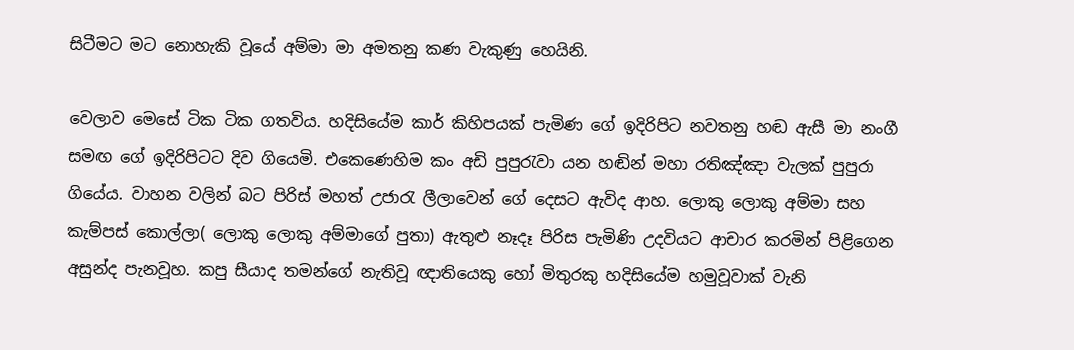සිටීමට මට නොහැකි වූයේ අම්මා මා අමතනු කණ වැකුණු හෙයිනි.

වෙලාව මෙසේ ටික ටික ගතවිය. හදිසියේම කාර් කිහිපයක් පැමිණ ගේ ඉදිරිපිට නවතනු හඬ ඇසී මා නංගී සමඟ ගේ ඉදිරිපිටට දිව ගියෙමි. එකෙණෙහිම කං අඩි පුපුරැවා යන හඬින් මහා රතිඤ්ඤා වැලක් පුපුරා ගියේය. වාහන වලින් බට පිරිස් මහත් උජාරැ ලීලාවෙන් ගේ දෙසට ඇවිද ආහ. ලොකු ලොකු අම්මා සහ කැම්පස් කොල්ලා( ලොකු ලොකු අම්මාගේ පුතා) ඇතුළු නෑදෑ පිරිස පැමිණි උදවියට ආචාර කරමින් පිළිගෙන අසුන්ද පැනවූහ. කපු සීයාද තමන්ගේ නැතිවූ ඥාතියෙකු හෝ මිතුරකු හදිසියේම හමුවූවාක් වැනි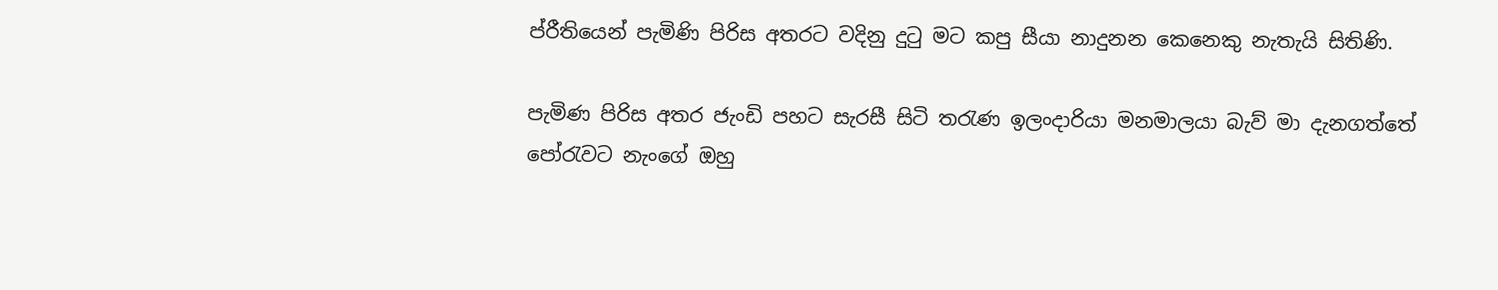ප්රීතියෙන් පැමිණි පිරිස අතරට වදිනු දුටු මට කපු සීයා නාදුනන කෙනෙකු නැතැයි සිතිණි.

පැමිණ පිරිස අතර ජැංඩි පහට සැරසී සිටි තරැණ ඉලංදාරියා මනමාලයා බැව් මා දැනගත්තේ පෝරැවට නැංගේ ඔහු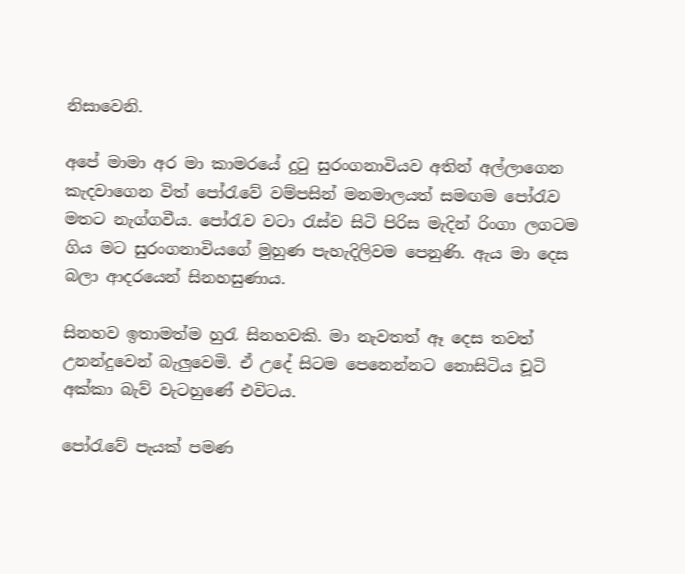නිසාවෙනි.

අපේ මාමා අර මා කාමරයේ දුටු සුරංගනාවියව අතින් අල්ලාගෙන කැදවාගෙන විත් පෝරැවේ වම්පසින් මනමාලයත් සමඟම පෝරැව මතට නැග්ගවීය. පෝරැව වටා රැස්ව සිටි පිරිස මැදින් රිංගා ලගටම ගිය මට සුරංගනාවියගේ මුහුණ පැහැදිලිවම පෙනුණි. ඇය මා දෙස බලා ආදරයෙන් සිනහසුණාය.

සිනහව ඉතාමත්ම හුරැ සිනහවකි. මා නැවතත් ඈ දෙස තවත් උනන්දුවෙන් බැලුවෙමි. ඒ උදේ සිටම පෙනෙන්නට නොසිටිය චූටි අක්කා බැව් වැටහුණේ එවිටය.

පෝරැවේ පැයක් පමණ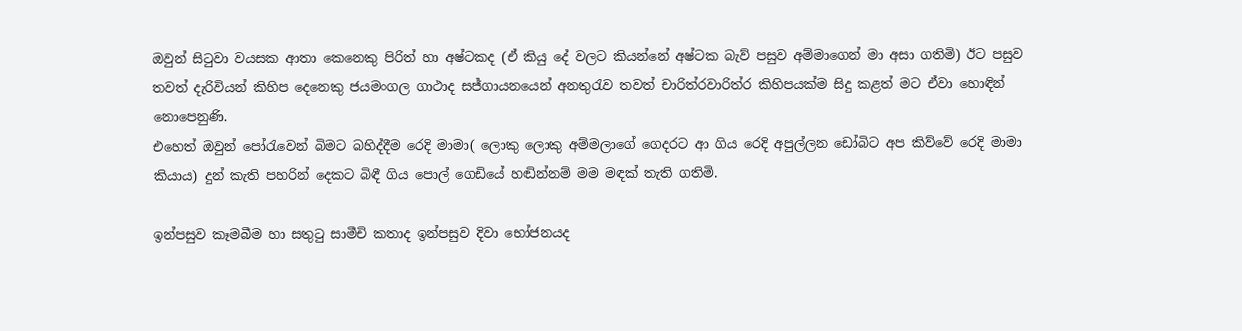ඔවුන් සිටුවා වයසක ආතා කෙනෙකු පිරිත් හා අෂ්ටකද (ඒ කියු දේ වලට කියන්නේ අෂ්ටක බැව් පසුව අම්මාගෙන් මා අසා ගතිමි) ඊට පසුව තවත් දැරිවියන් කිහිප දෙනෙකු ජයමංගල ගාථාද සජ්ගායනයෙන් අනතුරැව තවත් චාරිත්රවාරිත්ර කිහිපයක්ම සිදු කළත් මට ඒවා හොඳින් නොපෙනුණි.
එහෙත් ඔවුන් පෝරැවෙන් බිමට බහිද්දීම රෙදි මාමා( ලොකු ලොකු අම්මලාගේ ගෙදරට ආ ගිය රෙදි අපුල්ලන ඩෝබිට අප කිව්වේ රෙදි මාමා කියාය) දුන් කැති පහරින් දෙකට බිඳී ගිය පොල් ගෙඩියේ හඬින්නම් මම මඳක් තැති ගතිමි.

ඉන්පසුව කෑමබීම හා සතුටු සාමීචි කතාද ඉන්පසුව දිවා භෝජනයද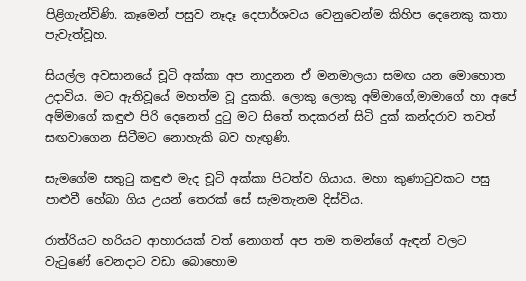පිළිගැන්විණි. කෑමෙන් පසුව නෑදෑ දෙපාර්ශවය වෙනුවෙන්ම කිහිප දෙනෙකු කතා පැවැත්වූහ.

සියල්ල අවසානයේ චූටි අක්කා අප නාදුනන ඒ මනමාලයා සමඟ යන මොහොත උදාවිය. මට ඇතිවූයේ මහත්ම වූ දුකකි. ලොකු ලොකු අම්මාගේ,මාමාගේ හා අපේ අම්මාගේ කඳුළු පිරි දෙනෙත් දුටු මට සිතේ තදකරන් සිටි දුක් කන්දරාව තවත් සඟවාගෙන සිටීමට නොහැකි බව හැඟුණි.

සැමගේම සතුටු කඳුළු මැද චූටි අක්කා පිටත්ව ගියාය. මහා කුණාටුවකට පසු පාළුවී හේබා ගිය උයන් තෙරක් සේ සැමතැනම දිස්විය.

රාත්රියට හරියට ආහාරයක් වත් නොගත් අප තම තමන්ගේ ඇඳන් වලට වැටුණේ වෙනදාට වඩා බොහොම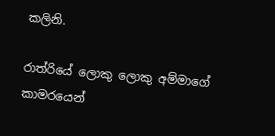කලිනි.

රාත්රියේ ලොකු ලොකු අම්මාගේ කාමරයෙන්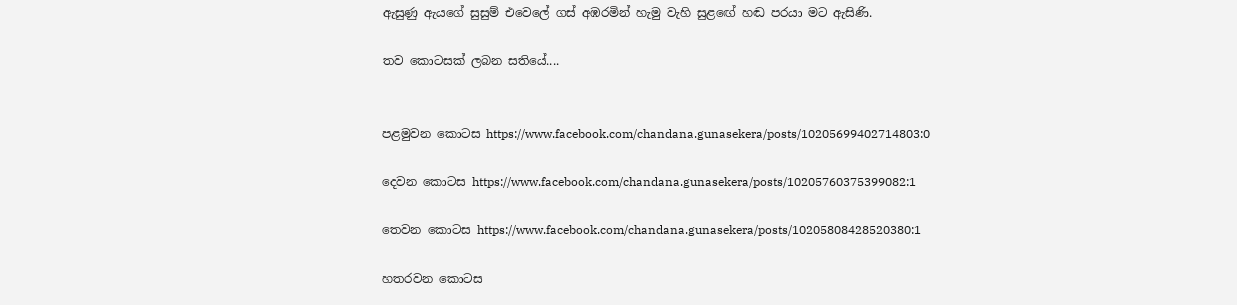ඇසුණු ඇයගේ සුසුම් එවෙලේ ගස් අඹරමින් හැමු වැහි සුළඟේ හඬ පරයා මට ඇසිණි.

තව කොටසක් ලබන සතියේ....


පළමුවන කොටස https://www.facebook.com/chandana.gunasekera/posts/10205699402714803:0

දෙවන කොටස https://www.facebook.com/chandana.gunasekera/posts/10205760375399082:1

තෙවන කොටස https://www.facebook.com/chandana.gunasekera/posts/10205808428520380:1

හතරවන කොටස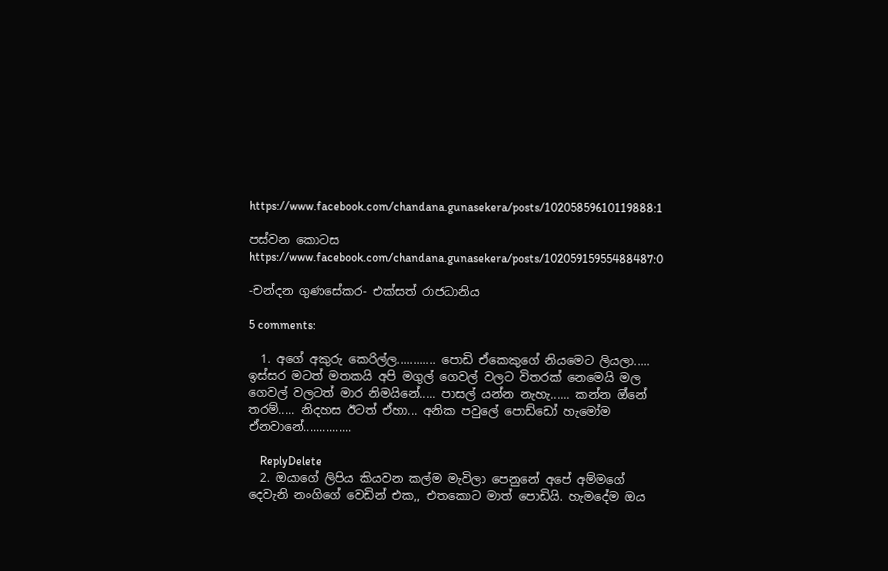https://www.facebook.com/chandana.gunasekera/posts/10205859610119888:1

පස්වන කොටස https://www.facebook.com/chandana.gunasekera/posts/10205915955488487:0

-චන්දන ගුණසේකර- එක්සත් රාජධානිය

5 comments:

  1. අගේ අකුරු කෙරිල්ල............ පොඩි ඒකෙකුගේ නියමෙට ලියලා..... ඉස්සර මටත් මතකයි අපි මගුල් ගෙවල් වලට විතරක් නෙමෙයි මල ගෙවල් වලටත් මාර නිමයිනේ..... පාසල් යන්න නැහැ...... කන්න ඔ්නේ තරම්..... නිදහස ඊටත් ඒහා... අනික පවුලේ පොඩ්ඩෝ හැමෝම ඒනවානේ...............

    ReplyDelete
  2. ඔයාගේ ලිපිය කියවන කල්ම මැවිලා පෙනුනේ අපේ අම්මගේ දෙවැනි නංගිගේ වෙඩින් එක,, එතකොට මාත් පොඩියි. හැමදේම ඔය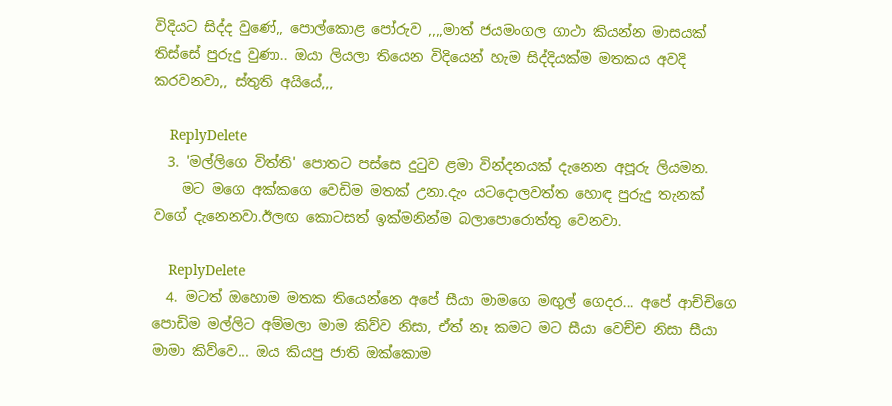විදියට සිද්ද වුණේ,, පොල්කොළ පෝරුව ,,,,මාත් ජයමංගල ගාථා කියන්න මාසයක් තිස්සේ පුරුදු වුණා.. ඔයා ලියලා තියෙන විදියෙන් හැම සිද්දියක්ම මතකය අවදි කරවනවා,, ස්තුති අයියේ,,,

    ReplyDelete
  3. 'මල්ලිගෙ විත්ති' පොතට පස්සෙ දුටුව ළමා වින්දනයක් දැනෙන අපූරු ලියමන.
    මට මගෙ අක්කගෙ වෙඩිම මතක් උනා.දැං යටදොලවත්ත හොඳ පුරුදු තැනක් වගේ දැනෙනවා.ඊලඟ කොටසත් ඉක්මනින්ම බලාපොරොත්තු වෙනවා.

    ReplyDelete
  4. මටත් ඔහොම මතක තියෙන්නෙ අපේ සීයා මාමගෙ මඟුල් ගෙදර... අපේ ආච්චිගෙ පොඩිම මල්ලිට අම්මලා මාම කිව්ව නිසා, ඒත් නෑ කමට මට සීයා වෙච්ච නිසා සීයා මාමා කිව්වෙ... ඔය කියපු ජාති ඔක්කොම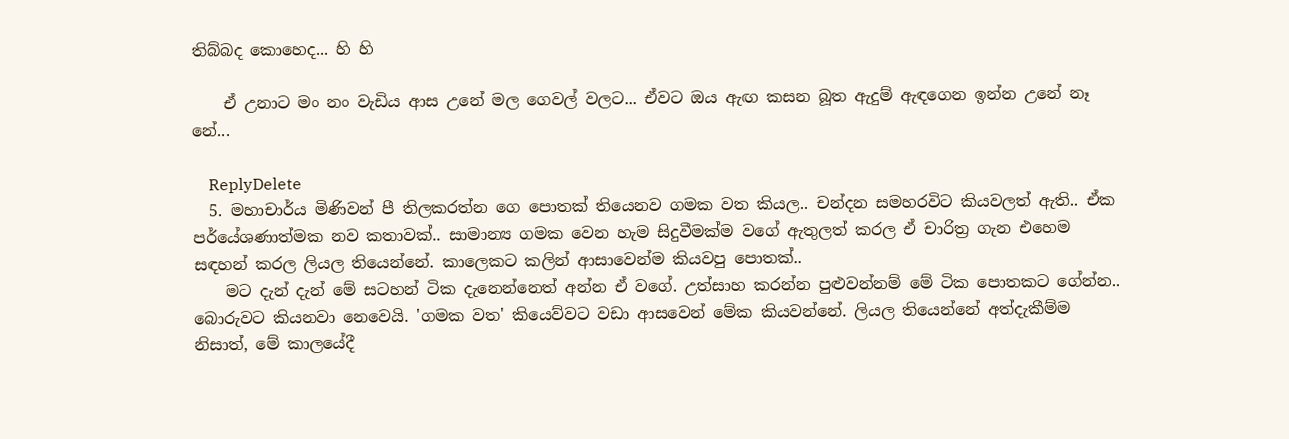තිබ්බද කොහෙද... හි හි

    ඒ උනාට මං නං වැඩිය ආස උනේ මල ගෙවල් වලට... ඒවට ඔය ඇඟ කසන බූත ඇදුම් ඇඳගෙන ඉන්න උනේ නෑ නේ...

    ReplyDelete
  5. මහාචාර්ය මිණිවන් පී තිලකරත්න ගෙ පොතක් තියෙනව ගමක වත කියල.. චන්දන සමහරවිට කියවලත් ඇති.. ඒක පර්යේශණාත්මක නව කතාවක්.. සාමාන්‍ය ගමක වෙන හැම සිදුවීමක්ම වගේ ඇතුලත් කරල ඒ චාරිත්‍ර ගැන එහෙම සඳහන් කරල ලියල තියෙන්නේ. කාලෙකට කලින් ආසාවෙන්ම කියවපු පොතක්..
    මට දැන් දැන් මේ සටහන් ටික දැනෙන්නෙත් අන්න ඒ වගේ. උත්සාහ කරන්න පුළුවන්නම් මේ ටික පොතකට ගේන්න.. බොරුවට කියනවා නෙවෙයි. 'ගමක වත' කියෙව්වට වඩා ආසවෙන් මේක කියවන්නේ. ලියල තියෙන්නේ අත්දැකීම්ම නිසාත්, මේ කාලයේදී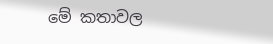මේ කතාවල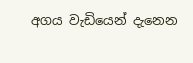අගය වැඩියෙන් දැනෙන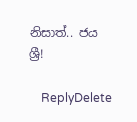නිසාත්.. ජය ශ්‍රී!

    ReplyDelete